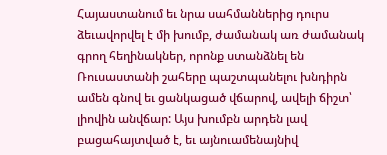Հայաստանում եւ նրա սահմաններից դուրս ձեւավորվել է մի խումբ, ժամանակ առ ժամանակ գրող հեղինակներ, որոնք ստանձնել են Ռուսաստանի շահերը պաշտպանելու խնդիրն ամեն գնով եւ ցանկացած վճարով, ավելի ճիշտ՝ լիովին անվճար: Այս խումբն արդեն լավ բացահայտված է, եւ այնուամենայնիվ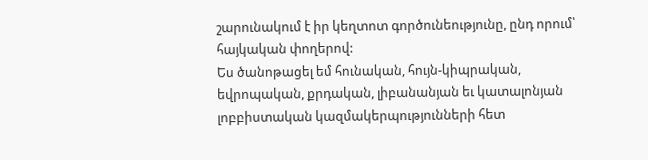շարունակում է իր կեղտոտ գործունեությունը, ընդ որում՝ հայկական փողերով:
Ես ծանոթացել եմ հունական, հույն-կիպրական, եվրոպական, քրդական, լիբանանյան եւ կատալոնյան լոբբիստական կազմակերպությունների հետ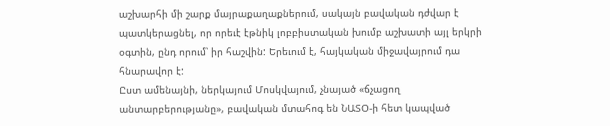աշխարհի մի շարք մայրաքաղաքներում, սակայն բավական դժվար է պատկերացնել, որ որեւէ էթնիկ լոբբիստական խումբ աշխատի այլ երկրի օգտին, ընդ որում՝ իր հաշվին: Երեւում է, հայկական միջավայրում դա հնարավոր է:
Ըստ ամենայնի, ներկայում Մոսկվայում, չնայած «ճչացող անտարբերությանը», բավական մտահոգ են ՆԱՏՕ-ի հետ կապված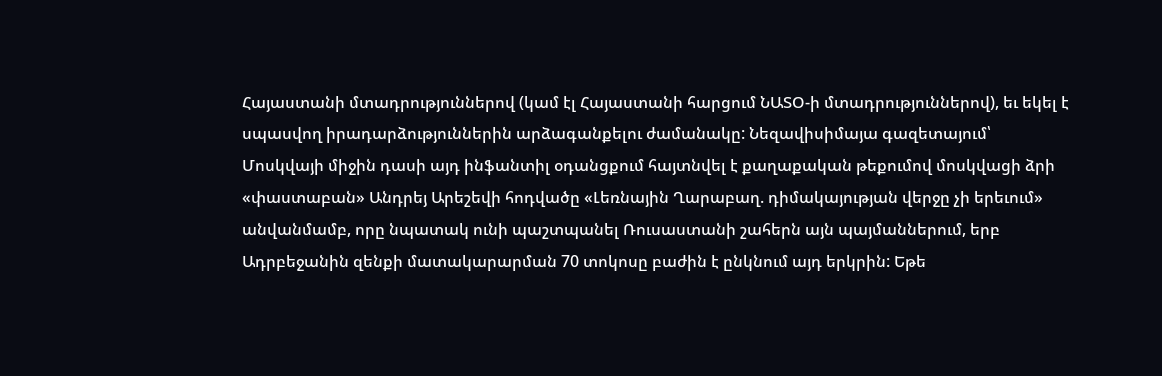Հայաստանի մտադրություններով (կամ էլ Հայաստանի հարցում ՆԱՏՕ-ի մտադրություններով), եւ եկել է սպասվող իրադարձություններին արձագանքելու ժամանակը: Նեզավիսիմայա գազետայում՝ Մոսկվայի միջին դասի այդ ինֆանտիլ օդանցքում հայտնվել է քաղաքական թեքումով մոսկվացի ձրի «փաստաբան» Անդրեյ Արեշեվի հոդվածը «Լեռնային Ղարաբաղ. դիմակայության վերջը չի երեւում» անվանմամբ, որը նպատակ ունի պաշտպանել Ռուսաստանի շահերն այն պայմաններում, երբ Ադրբեջանին զենքի մատակարարման 70 տոկոսը բաժին է ընկնում այդ երկրին: Եթե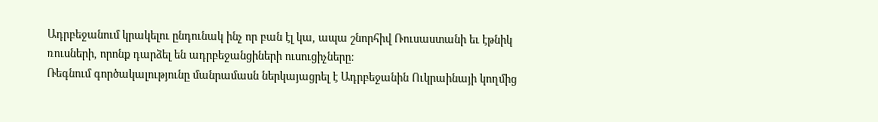Ադրբեջանում կրակելու ընդունակ ինչ որ բան էլ կա, ապա շնորհիվ Ռուսաստանի եւ էթնիկ ռուսների, որոնք դարձել են ադրբեջանցիների ուսուցիչները:
Ռեգնում գործակալությունը մանրամասն ներկայացրել է Ադրբեջանին Ուկրաինայի կողմից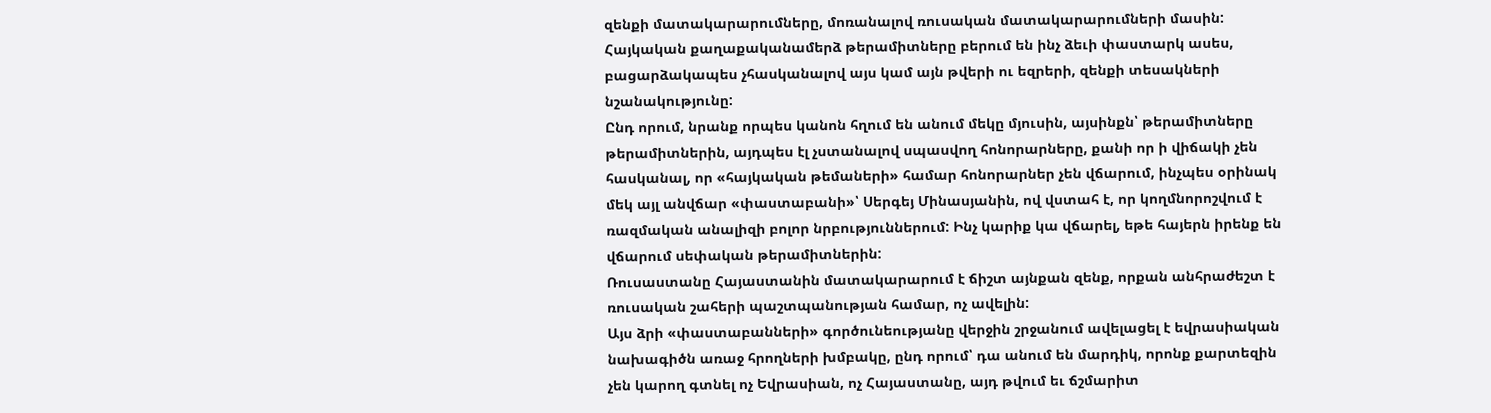զենքի մատակարարումները, մոռանալով ռուսական մատակարարումների մասին: Հայկական քաղաքականամերձ թերամիտները բերում են ինչ ձեւի փաստարկ ասես, բացարձակապես չհասկանալով այս կամ այն թվերի ու եզրերի, զենքի տեսակների նշանակությունը:
Ընդ որում, նրանք որպես կանոն հղում են անում մեկը մյուսին, այսինքն՝ թերամիտները թերամիտներին, այդպես էլ չստանալով սպասվող հոնորարները, քանի որ ի վիճակի չեն հասկանալ, որ «հայկական թեմաների» համար հոնորարներ չեն վճարում, ինչպես օրինակ մեկ այլ անվճար «փաստաբանի»՝ Սերգեյ Մինասյանին, ով վստահ է, որ կողմնորոշվում է ռազմական անալիզի բոլոր նրբություններում: Ինչ կարիք կա վճարել, եթե հայերն իրենք են վճարում սեփական թերամիտներին:
Ռուսաստանը Հայաստանին մատակարարում է ճիշտ այնքան զենք, որքան անհրաժեշտ է ռուսական շահերի պաշտպանության համար, ոչ ավելին:
Այս ձրի «փաստաբանների» գործունեությանը վերջին շրջանում ավելացել է եվրասիական նախագիծն առաջ հրողների խմբակը, ընդ որում՝ դա անում են մարդիկ, որոնք քարտեզին չեն կարող գտնել ոչ Եվրասիան, ոչ Հայաստանը, այդ թվում եւ ճշմարիտ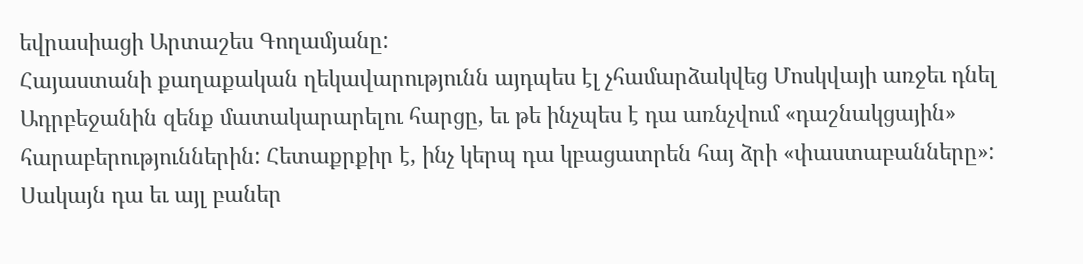եվրասիացի Արտաշես Գողամյանը:
Հայաստանի քաղաքական ղեկավարությունն այդպես էլ չհամարձակվեց Մոսկվայի առջեւ դնել Ադրբեջանին զենք մատակարարելու հարցը, եւ թե ինչպես է դա առնչվում «դաշնակցային» հարաբերություններին: Հետաքրքիր է, ինչ կերպ դա կբացատրեն հայ ձրի «փաստաբանները»: Սակայն դա եւ այլ բաներ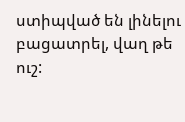ստիպված են լինելու բացատրել, վաղ թե ուշ: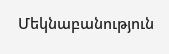Մեկնաբանություն